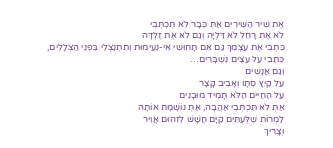אֶת שִׁיר הַשִּׁירִים אַתְּ כְּבָר לֹא תִּכְתְּבִי
לֹא אֶת רָחֵל לֹא דַּלְיָה וְגַם לֹא אֶת זֶלְדָּה
כִּתְבִי אֶת עַצְמֵךְ גַּם אִם תָּחוּשִׁי אִי-נְעִימוּת וְתִתְנַצְּלִי בִּפְנֵי הַצְּלָלִים,
כִּתְבִי עַל עֵצִים נִשְׁבָּרִים…
וְגַם אֲנָשִׁים
עַל קַיִץ סְתָו וְאָבִיב קָצָר
עַל הַחַיִּים הַלֹּא תָּמִיד מוּבָנִים
אַתְּ לֹא תִּכְתְּבִי אַהֲבָה, אַתְּ נוֹשֶׁמֶת אוֹתָהּ
לַמְרוֹת שֶׁלְּעִתִּים קַיָּם חֲשָׁשׁ לְזִהוּם אֲוִיר
וְצָרִיךְ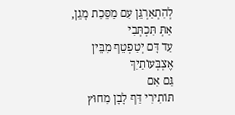לְהִתְאַרְגֵּן עִם מַסֵּכַת מָגֵן,
אַתְּ תִּכְתְּבִי
עַד דָּם יְטַפְטֵף מִבֵּין אֶצְבְּעוֹתַיִךְ
גַּם אִם
תּוֹתִירִי דַּף לָבָן מִחוּץ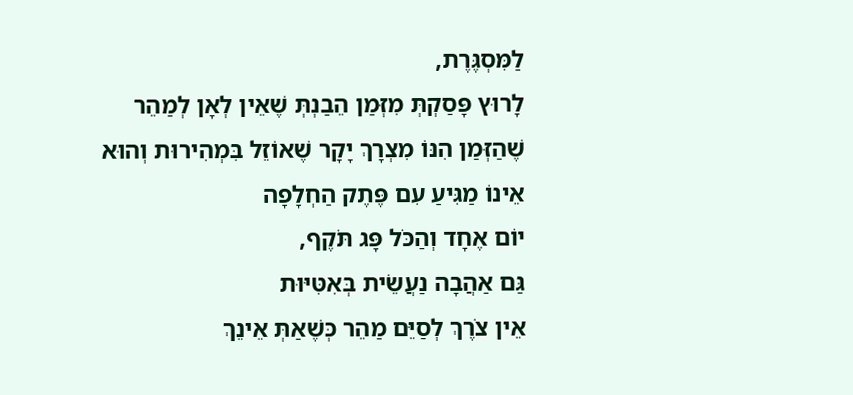לַמִּסְגֶּרֶת,
לָרוּץ פָּסַקְתְּ מִזְּמַן הֵבַנְתְּ שֶׁאֵין לְאָן לְמַהֵר
שֶׁהַזְּמַן הִנּוֹ מִצְרָךְ יָקָר שֶׁאוֹזֵל בִּמְהִירוּת וְהוּא אֵינוֹ מַגִּיעַ עִם פֶּתֶק הַחְלָפָה
יוֹם אֶחָד וְהַכֹּל פָּג תֹּקֶף,
גַּם אַהֲבָה נַעֲשֵׂית בְּאִטִּיּוּת
אֵין צֹרֶךְ לְסַיֵּם מַהֵר כְּשֶׁאַתְּ אֵינֵךְ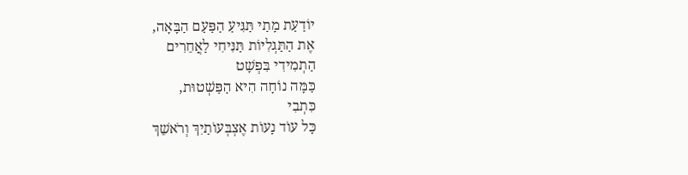יוֹדַעַת מָתַי תַּגִּיעַ הַפַּעַם הַבָּאָה,
אֶת הַתַּגְלִיּוֹת תַּנִּיחִי לַאֲחֵרִים
הַתְמִידִי בִּפְשָׁט
כַּמָּה נוֹחָה הִיא הַפַּשְׁטוּת,
כִּתְבִי
כָּל עוֹד נָעוֹת אֶצְבְּעוֹתַיִךְ וְרֹאשֵׁךְ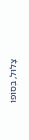צָלוּל, בְּסוֹפוֹ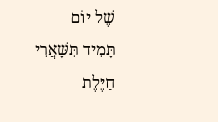שֶׁל יוֹם
תָּמִיד תִּשָּׁאֲרִי
חַיֶּלֶת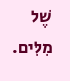שֶׁל מִלִּים.